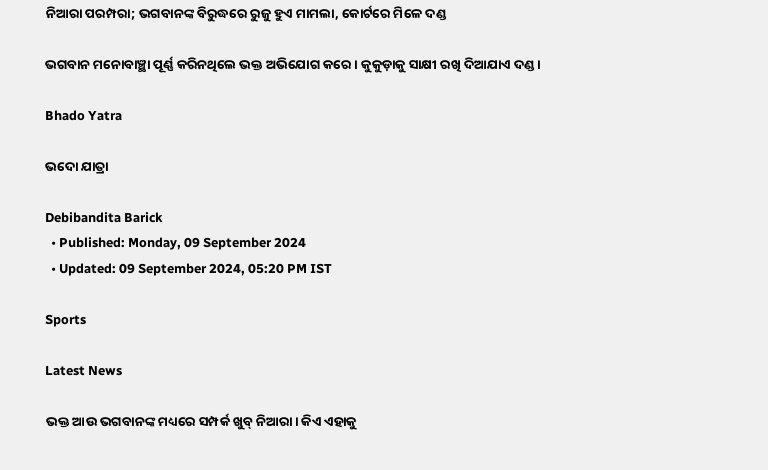ନିଆରା ପରମ୍ପରା; ଭଗବାନଙ୍କ ବିରୁଦ୍ଧରେ ରୁଜୁ ହୁଏ ମାମଲା, କୋର୍ଟରେ ମିଳେ ଦଣ୍ଡ

ଭଗବାନ ମନୋବାଞ୍ଛା ପୂର୍ଣ୍ଣ କରିନଥିଲେ ଭକ୍ତ ଅଭିଯୋଗ କରେ। କୁକୁଡ଼ାକୁ ସାକ୍ଷୀ ରଖି ଦିଆଯାଏ ଦଣ୍ଡ।

Bhado Yatra

ଭଦୋ ଯାତ୍ରା

Debibandita Barick
  • Published: Monday, 09 September 2024
  • Updated: 09 September 2024, 05:20 PM IST

Sports

Latest News

ଭକ୍ତ ଆଉ ଭଗବାନଙ୍କ ମଧ୍ୟରେ ସମ୍ପର୍କ ଖୁବ୍ ନିଆରା। କିଏ ଏହାକୁ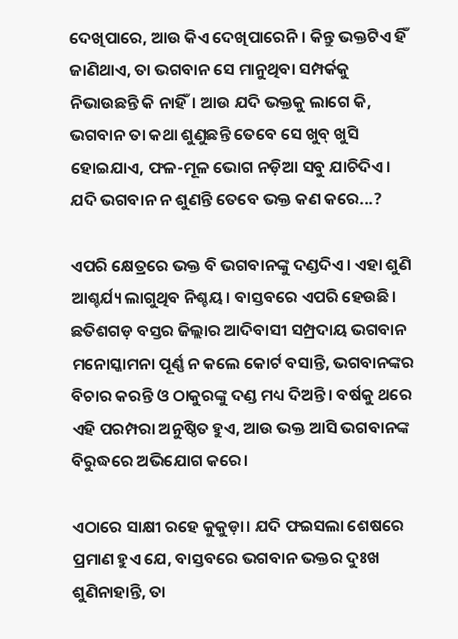ଦେଖିପାରେ, ଆଉ କିଏ ଦେଖିପାରେନି। କିନ୍ତୁ ଭକ୍ତଟିଏ ହିଁ ଜାଣିଥାଏ, ତା ଭଗବାନ ସେ ମାନୁଥିବା ସମ୍ପର୍କକୁ ନିଭାଉଛନ୍ତି କି ନାହିଁ। ଆଉ ଯଦି ଭକ୍ତକୁ ଲାଗେ କି, ଭଗବାନ ତା କଥା ଶୁଣୁଛନ୍ତି ତେବେ ସେ ଖୁବ୍ ଖୁସି ହୋଇଯାଏ, ଫଳ-ମୂଳ ଭୋଗ ନଡ଼ିଆ ସବୁ ଯାଚିଦିଏ। ଯଦି ଭଗବାନ ନ ଶୁଣନ୍ତି ତେବେ ଭକ୍ତ କଣ କରେ...?

ଏପରି କ୍ଷେତ୍ରରେ ଭକ୍ତ ବି ଭଗବାନଙ୍କୁ ଦଣ୍ଡଦିଏ। ଏହା ଶୁଣି ଆଶ୍ଚର୍ଯ୍ୟ ଲାଗୁଥିବ ନିଶ୍ଚୟ। ବାସ୍ତବରେ ଏପରି ହେଉଛି। ଛତିଶଗଡ଼ ବସ୍ତର ଜିଲ୍ଲାର ଆଦିବାସୀ ସମ୍ପ୍ରଦାୟ ଭଗବାନ ମନୋସ୍କାମନା ପୂର୍ଣ୍ଣ ନ କଲେ କୋର୍ଟ ବସାନ୍ତି, ଭଗବାନଙ୍କର ବିଚାର କରନ୍ତି ଓ ଠାକୁରଙ୍କୁ ଦଣ୍ଡ ମଧ୍ୟ ଦିଅନ୍ତି। ବର୍ଷକୁ ଥରେ ଏହି ପରମ୍ପରା ଅନୁଷ୍ଠିତ ହୁଏ, ଆଉ ଭକ୍ତ ଆସି ଭଗବାନଙ୍କ ବିରୁଦ୍ଧରେ ଅଭିଯୋଗ କରେ।

ଏଠାରେ ସାକ୍ଷୀ ରହେ କୁକୁଡ଼ା। ଯଦି ଫଇସଲା ଶେଷରେ ପ୍ରମାଣ ହୁଏ ଯେ, ବାସ୍ତବରେ ଭଗବାନ ଭକ୍ତର ଦୁଃଖ ଶୁଣିନାହାନ୍ତି, ତା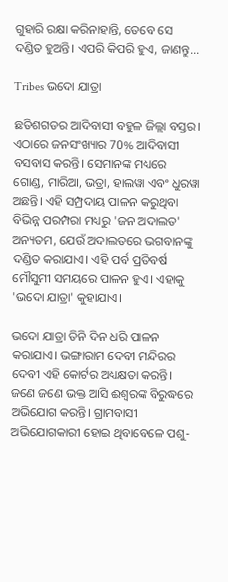ଗୁହାରି ରକ୍ଷା କରିନାହାନ୍ତି, ତେବେ ସେ ଦଣ୍ଡିତ ହୁଅନ୍ତି। ଏପରି କିପରି ହୁଏ, ଜାଣନ୍ତୁ...

Tribes ଭଦୋ ଯାତ୍ରା

ଛତିଶଗଡର ଆଦିବାସୀ ବହୁଳ ଜିଲ୍ଲା ବସ୍ତର। ଏଠାରେ ଜନସଂଖ୍ୟାର 70% ଆଦିବାସୀ ବସବାସ କରନ୍ତି। ସେମାନଙ୍କ ମଧ୍ୟରେ ଗୋଣ୍ଡ, ମାରିଆ, ଭତ୍ରା, ହାଲୱା ଏବଂ ଧୁରୱା ଅଛନ୍ତି। ଏହି ସମ୍ପ୍ରଦାୟ ପାଳନ କରୁଥିବା ବିଭିନ୍ନ ପରମ୍ପରା ମଧ୍ୟରୁ 'ଜନ ଅଦାଲତ' ଅନ୍ୟତମ, ଯେଉଁ ଅଦାଲତରେ ଭଗବାନଙ୍କୁ ଦଣ୍ଡିତ କରାଯାଏ। ଏହି ପର୍ବ ପ୍ରତିବର୍ଷ ମୌସୁମୀ ସମୟରେ ପାଳନ ହୁଏ। ଏହାକୁ 'ଭଦୋ ଯାତ୍ରା' କୁହାଯାଏ।

ଭଦୋ ଯାତ୍ରା ତିନି ଦିନ ଧରି ପାଳନ କରାଯାଏ। ଭଙ୍ଗାରାମ ଦେବୀ ମନ୍ଦିରର ଦେବୀ ଏହି କୋର୍ଟର ଅଧ୍ୟକ୍ଷତା କରନ୍ତି। ଜଣେ ଜଣେ ଭକ୍ତ ଆସି ଈଶ୍ୱରଙ୍କ ବିରୁଦ୍ଧରେ ଅଭିଯୋଗ କରନ୍ତି। ଗ୍ରାମବାସୀ ଅଭିଯୋଗକାରୀ ହୋଇ ଥିବାବେଳେ ପଶୁ-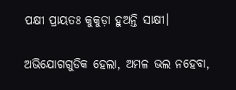ପକ୍ଷୀ ପ୍ରାୟତଃ କୁକୁଡ଼ା ହୁଅନ୍ତି ସାକ୍ଷୀ।

ଅଭିଯୋଗଗୁଡିକ ହେଲା, ଅମଳ ଭଲ ନହେବା,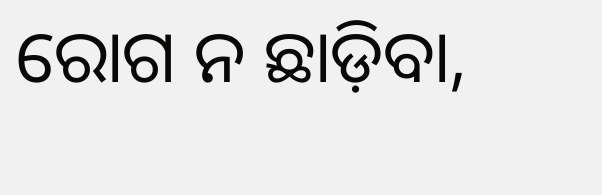ରୋଗ ନ ଛାଡ଼ିବା,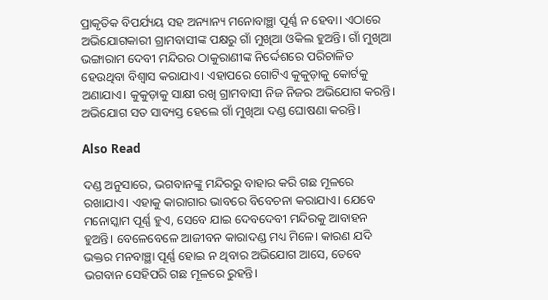ପ୍ରାକୃତିକ ବିପର୍ଯ୍ୟୟ ସହ ଅନ୍ୟାନ୍ୟ ମନୋବାଞ୍ଛା ପୂର୍ଣ୍ଣ ନ ହେବା। ଏଠାରେ ଅଭିଯୋଗକାରୀ ଗ୍ରାମବାସୀଙ୍କ ପକ୍ଷରୁ ଗାଁ ମୁଖିଆ ଓକିଲ ହୁଅନ୍ତି। ଗାଁ ମୁଖିଆ ଭଙ୍ଗାରାମ ଦେବୀ ମନ୍ଦିରର ଠାକୁରାଣୀଙ୍କ ନିର୍ଦ୍ଦେଶରେ ପରିଚାଳିତ ହେଉଥିବା ବିଶ୍ୱାସ କରାଯାଏ। ଏହାପରେ ଗୋଟିଏ କୁକୁଡ଼ାକୁ କୋର୍ଟକୁ ଅଣାଯାଏ। କୁକୁଡ଼ାକୁ ସାକ୍ଷୀ ରଖି ଗ୍ରାମବାସୀ ନିଜ ନିଜର ଅଭିଯୋଗ କରନ୍ତି। ଅଭିଯୋଗ ସତ ସାବ୍ୟସ୍ତ ହେଲେ ଗାଁ ମୁଖିଆ ଦଣ୍ଡ ଘୋଷଣା କରନ୍ତି।

Also Read

ଦଣ୍ଡ ଅନୁସାରେ, ଭଗବାନଙ୍କୁ ମନ୍ଦିରରୁ ବାହାର କରି ଗଛ ମୂଳରେ ରଖାଯାଏ। ଏହାକୁ କାରାଗାର ଭାବରେ ବିବେଚନା କରାଯାଏ। ଯେବେ ମନୋସ୍କାମ ପୂର୍ଣ୍ଣ ହୁଏ, ସେବେ ଯାଇ ଦେବଦେବୀ ମନ୍ଦିରକୁ ଆବାହନ ହୁଅନ୍ତି। ବେଳେବେଳେ ଆଜୀବନ କାରାଦଣ୍ଡ ମଧ୍ୟ ମିଳେ। କାରଣ ଯଦି ଭକ୍ତର ମନବାଞ୍ଛା ପୂର୍ଣ୍ଣ ହୋଇ ନ ଥିବାର ଅଭିଯୋଗ ଆସେ, ତେବେ ଭଗବାନ ସେହିପରି ଗଛ ମୂଳରେ ରୁହନ୍ତି।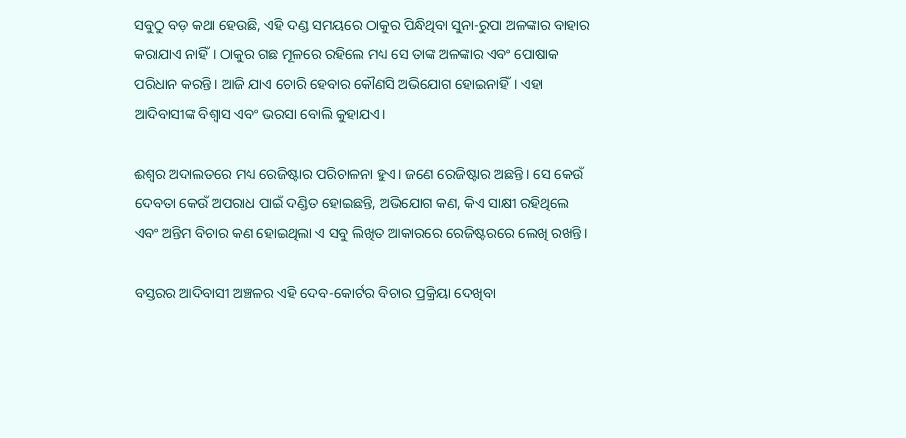ସବୁଠୁ ବଡ଼ କଥା ହେଉଛି, ଏହି ଦଣ୍ଡ ସମୟରେ ଠାକୁର ପିନ୍ଧିଥିବା ସୁନା-ରୁପା ଅଳଙ୍କାର ବାହାର କରାଯାଏ ନାହିଁ। ଠାକୁର ଗଛ ମୂଳରେ ରହିଲେ ମଧ୍ୟ ସେ ତାଙ୍କ ଅଳଙ୍କାର ଏବଂ ପୋଷାକ ପରିଧାନ କରନ୍ତି। ଆଜି ଯାଏ ଚୋରି ହେବାର କୌଣସି ଅଭିଯୋଗ ହୋଇନାହିଁ। ଏହା ଆଦିବାସୀଙ୍କ ବିଶ୍ୱାସ ଏବଂ ଭରସା ବୋଲି କୁହାଯଏ।

ଈଶ୍ୱର ଅଦାଲତରେ ମଧ୍ୟ ରେଜିଷ୍ଟାର ପରିଚାଳନା ହୁଏ। ଜଣେ ରେଜିଷ୍ଟାର ଅଛନ୍ତି। ସେ କେଉଁ ଦେବତା କେଉଁ ଅପରାଧ ପାଇଁ ଦଣ୍ଡିତ ହୋଇଛନ୍ତି, ଅଭିଯୋଗ କଣ, କିଏ ସାକ୍ଷୀ ରହିଥିଲେ ଏବଂ ଅନ୍ତିମ ବିଚାର କଣ ହୋଇଥିଲା ଏ ସବୁ ଲିଖିତ ଆକାରରେ ରେଜିଷ୍ଟରରେ ଲେଖି ରଖନ୍ତି।

ବସ୍ତରର ଆଦିବାସୀ ଅଞ୍ଚଳର ଏହି ଦେବ-କୋର୍ଟର ବିଚାର ପ୍ରକ୍ରିୟା ଦେଖିବା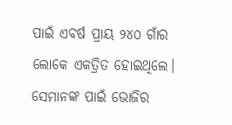ପାଇଁ ଏବର୍ଷ ପ୍ରାୟ ୨୪୦ ଗାଁର ଲୋକେ ଏକତ୍ରିତ ହୋଇଥିଲେ। ସେମାନଙ୍କ ପାଇଁ ଭୋଜିର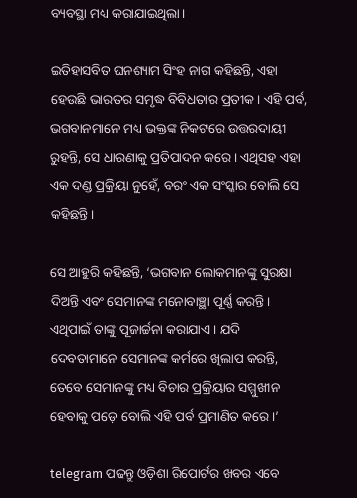ବ୍ୟବସ୍ଥା ମଧ୍ୟ କରାଯାଇଥିଲା।

ଇତିହାସବିତ ଘନଶ୍ୟାମ ସିଂହ ନାଗ କହିଛନ୍ତି, ଏହା ହେଉଛି ଭାରତର ସମୃଦ୍ଧ ବିବିଧତାର ପ୍ରତୀକ। ଏହି ପର୍ବ, ଭଗବାନମାନେ ମଧ୍ୟ ଭକ୍ତଙ୍କ ନିକଟରେ ଉତ୍ତରଦାୟୀ ରୁହନ୍ତି, ସେ ଧାରଣାକୁ ପ୍ରତିପାଦନ କରେ। ଏଥିସହ ଏହା ଏକ ଦଣ୍ଡ ପ୍ରକ୍ରିୟା ନୁହେଁ, ବରଂ ଏକ ସଂସ୍କାର ବୋଲି ସେ କହିଛନ୍ତି।

ସେ ଆହୁରି କହିଛନ୍ତି, ‘ଭଗବାନ ଲୋକମାନଙ୍କୁ ସୁରକ୍ଷା ଦିଅନ୍ତି ଏବଂ ସେମାନଙ୍କ ମନୋବାଞ୍ଛା ପୂର୍ଣ୍ଣ କରନ୍ତି। ଏଥିପାଇଁ ତାଙ୍କୁ ପୂଜାର୍ଚ୍ଚନା କରାଯାଏ। ଯଦି ଦେବତାମାନେ ସେମାନଙ୍କ କର୍ମରେ ଖିଲାପ କରନ୍ତି, ତେବେ ସେମାନଙ୍କୁ ମଧ୍ୟ ବିଚାର ପ୍ରକ୍ରିୟାର ସମ୍ମୁଖୀନ ହେବାକୁ ପଡ଼େ ବୋଲି ଏହି ପର୍ବ ପ୍ରମାଣିତ କରେ।’

telegram ପଢନ୍ତୁ ଓଡ଼ିଶା ରିପୋର୍ଟର ଖବର ଏବେ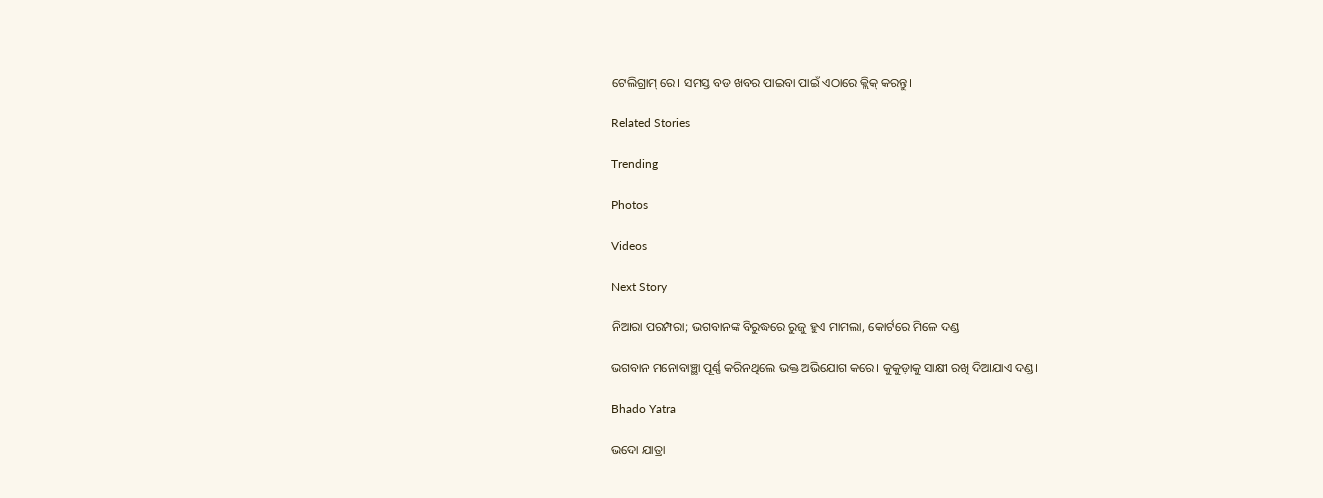ଟେଲିଗ୍ରାମ୍ ରେ। ସମସ୍ତ ବଡ ଖବର ପାଇବା ପାଇଁ ଏଠାରେ କ୍ଲିକ୍ କରନ୍ତୁ।

Related Stories

Trending

Photos

Videos

Next Story

ନିଆରା ପରମ୍ପରା; ଭଗବାନଙ୍କ ବିରୁଦ୍ଧରେ ରୁଜୁ ହୁଏ ମାମଲା, କୋର୍ଟରେ ମିଳେ ଦଣ୍ଡ

ଭଗବାନ ମନୋବାଞ୍ଛା ପୂର୍ଣ୍ଣ କରିନଥିଲେ ଭକ୍ତ ଅଭିଯୋଗ କରେ। କୁକୁଡ଼ାକୁ ସାକ୍ଷୀ ରଖି ଦିଆଯାଏ ଦଣ୍ଡ।

Bhado Yatra

ଭଦୋ ଯାତ୍ରା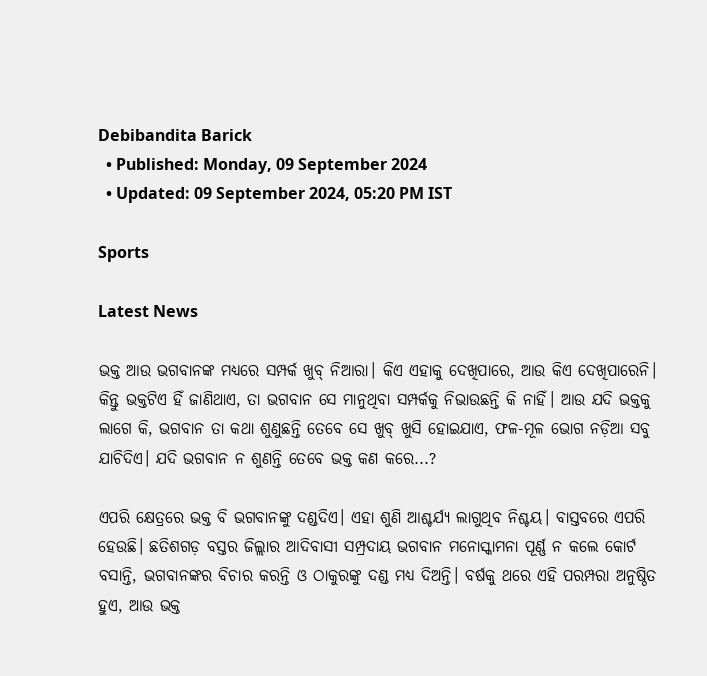Debibandita Barick
  • Published: Monday, 09 September 2024
  • Updated: 09 September 2024, 05:20 PM IST

Sports

Latest News

ଭକ୍ତ ଆଉ ଭଗବାନଙ୍କ ମଧ୍ୟରେ ସମ୍ପର୍କ ଖୁବ୍ ନିଆରା। କିଏ ଏହାକୁ ଦେଖିପାରେ, ଆଉ କିଏ ଦେଖିପାରେନି। କିନ୍ତୁ ଭକ୍ତଟିଏ ହିଁ ଜାଣିଥାଏ, ତା ଭଗବାନ ସେ ମାନୁଥିବା ସମ୍ପର୍କକୁ ନିଭାଉଛନ୍ତି କି ନାହିଁ। ଆଉ ଯଦି ଭକ୍ତକୁ ଲାଗେ କି, ଭଗବାନ ତା କଥା ଶୁଣୁଛନ୍ତି ତେବେ ସେ ଖୁବ୍ ଖୁସି ହୋଇଯାଏ, ଫଳ-ମୂଳ ଭୋଗ ନଡ଼ିଆ ସବୁ ଯାଚିଦିଏ। ଯଦି ଭଗବାନ ନ ଶୁଣନ୍ତି ତେବେ ଭକ୍ତ କଣ କରେ...?

ଏପରି କ୍ଷେତ୍ରରେ ଭକ୍ତ ବି ଭଗବାନଙ୍କୁ ଦଣ୍ଡଦିଏ। ଏହା ଶୁଣି ଆଶ୍ଚର୍ଯ୍ୟ ଲାଗୁଥିବ ନିଶ୍ଚୟ। ବାସ୍ତବରେ ଏପରି ହେଉଛି। ଛତିଶଗଡ଼ ବସ୍ତର ଜିଲ୍ଲାର ଆଦିବାସୀ ସମ୍ପ୍ରଦାୟ ଭଗବାନ ମନୋସ୍କାମନା ପୂର୍ଣ୍ଣ ନ କଲେ କୋର୍ଟ ବସାନ୍ତି, ଭଗବାନଙ୍କର ବିଚାର କରନ୍ତି ଓ ଠାକୁରଙ୍କୁ ଦଣ୍ଡ ମଧ୍ୟ ଦିଅନ୍ତି। ବର୍ଷକୁ ଥରେ ଏହି ପରମ୍ପରା ଅନୁଷ୍ଠିତ ହୁଏ, ଆଉ ଭକ୍ତ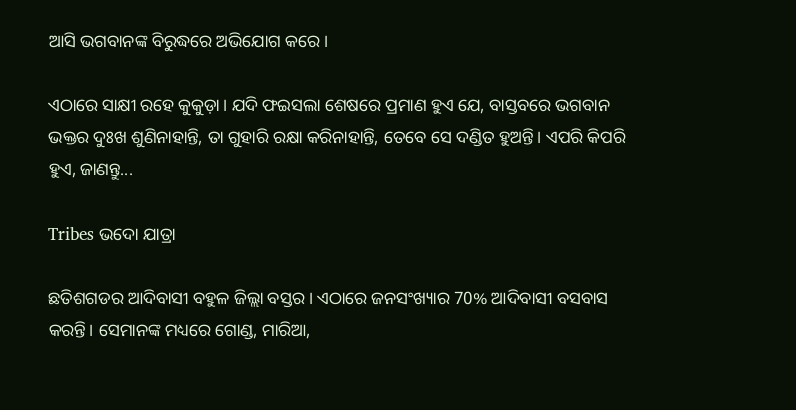ଆସି ଭଗବାନଙ୍କ ବିରୁଦ୍ଧରେ ଅଭିଯୋଗ କରେ।

ଏଠାରେ ସାକ୍ଷୀ ରହେ କୁକୁଡ଼ା। ଯଦି ଫଇସଲା ଶେଷରେ ପ୍ରମାଣ ହୁଏ ଯେ, ବାସ୍ତବରେ ଭଗବାନ ଭକ୍ତର ଦୁଃଖ ଶୁଣିନାହାନ୍ତି, ତା ଗୁହାରି ରକ୍ଷା କରିନାହାନ୍ତି, ତେବେ ସେ ଦଣ୍ଡିତ ହୁଅନ୍ତି। ଏପରି କିପରି ହୁଏ, ଜାଣନ୍ତୁ...

Tribes ଭଦୋ ଯାତ୍ରା

ଛତିଶଗଡର ଆଦିବାସୀ ବହୁଳ ଜିଲ୍ଲା ବସ୍ତର। ଏଠାରେ ଜନସଂଖ୍ୟାର 70% ଆଦିବାସୀ ବସବାସ କରନ୍ତି। ସେମାନଙ୍କ ମଧ୍ୟରେ ଗୋଣ୍ଡ, ମାରିଆ,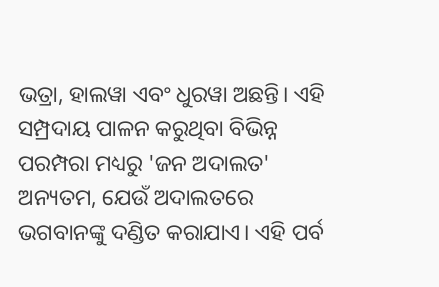ଭତ୍ରା, ହାଲୱା ଏବଂ ଧୁରୱା ଅଛନ୍ତି। ଏହି ସମ୍ପ୍ରଦାୟ ପାଳନ କରୁଥିବା ବିଭିନ୍ନ ପରମ୍ପରା ମଧ୍ୟରୁ 'ଜନ ଅଦାଲତ' ଅନ୍ୟତମ, ଯେଉଁ ଅଦାଲତରେ ଭଗବାନଙ୍କୁ ଦଣ୍ଡିତ କରାଯାଏ। ଏହି ପର୍ବ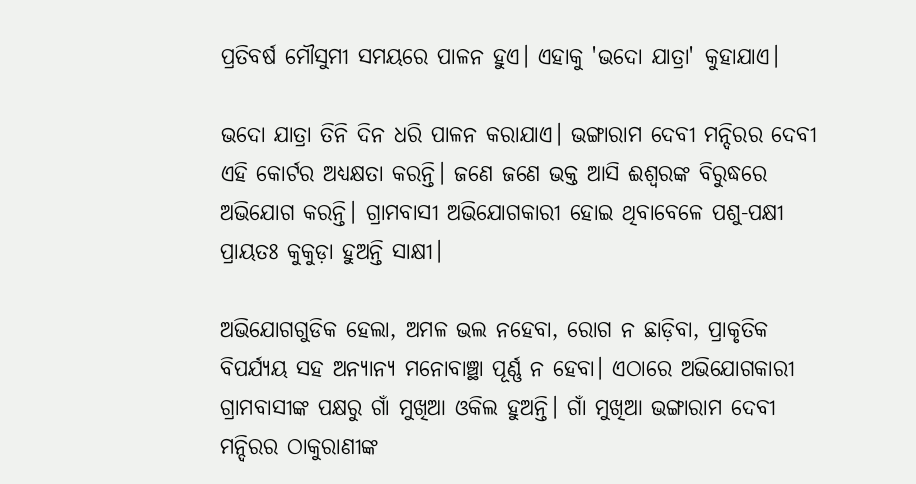ପ୍ରତିବର୍ଷ ମୌସୁମୀ ସମୟରେ ପାଳନ ହୁଏ। ଏହାକୁ 'ଭଦୋ ଯାତ୍ରା' କୁହାଯାଏ।

ଭଦୋ ଯାତ୍ରା ତିନି ଦିନ ଧରି ପାଳନ କରାଯାଏ। ଭଙ୍ଗାରାମ ଦେବୀ ମନ୍ଦିରର ଦେବୀ ଏହି କୋର୍ଟର ଅଧ୍ୟକ୍ଷତା କରନ୍ତି। ଜଣେ ଜଣେ ଭକ୍ତ ଆସି ଈଶ୍ୱରଙ୍କ ବିରୁଦ୍ଧରେ ଅଭିଯୋଗ କରନ୍ତି। ଗ୍ରାମବାସୀ ଅଭିଯୋଗକାରୀ ହୋଇ ଥିବାବେଳେ ପଶୁ-ପକ୍ଷୀ ପ୍ରାୟତଃ କୁକୁଡ଼ା ହୁଅନ୍ତି ସାକ୍ଷୀ।

ଅଭିଯୋଗଗୁଡିକ ହେଲା, ଅମଳ ଭଲ ନହେବା, ରୋଗ ନ ଛାଡ଼ିବା, ପ୍ରାକୃତିକ ବିପର୍ଯ୍ୟୟ ସହ ଅନ୍ୟାନ୍ୟ ମନୋବାଞ୍ଛା ପୂର୍ଣ୍ଣ ନ ହେବା। ଏଠାରେ ଅଭିଯୋଗକାରୀ ଗ୍ରାମବାସୀଙ୍କ ପକ୍ଷରୁ ଗାଁ ମୁଖିଆ ଓକିଲ ହୁଅନ୍ତି। ଗାଁ ମୁଖିଆ ଭଙ୍ଗାରାମ ଦେବୀ ମନ୍ଦିରର ଠାକୁରାଣୀଙ୍କ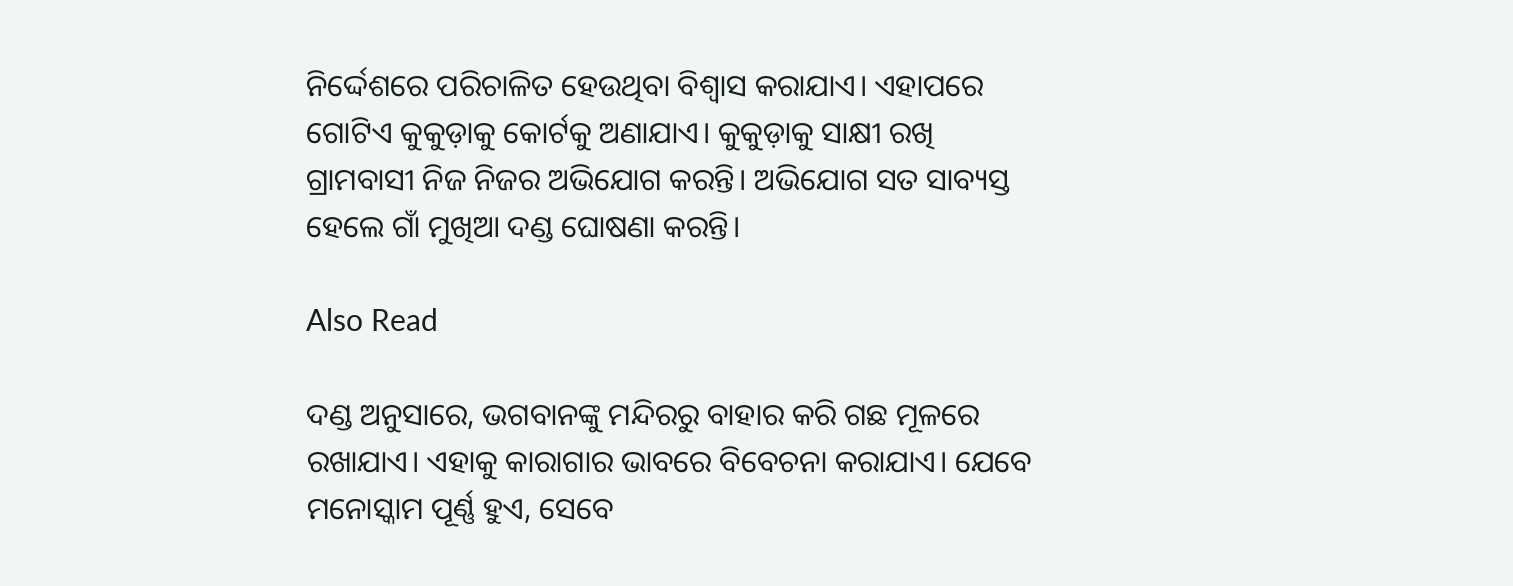ନିର୍ଦ୍ଦେଶରେ ପରିଚାଳିତ ହେଉଥିବା ବିଶ୍ୱାସ କରାଯାଏ। ଏହାପରେ ଗୋଟିଏ କୁକୁଡ଼ାକୁ କୋର୍ଟକୁ ଅଣାଯାଏ। କୁକୁଡ଼ାକୁ ସାକ୍ଷୀ ରଖି ଗ୍ରାମବାସୀ ନିଜ ନିଜର ଅଭିଯୋଗ କରନ୍ତି। ଅଭିଯୋଗ ସତ ସାବ୍ୟସ୍ତ ହେଲେ ଗାଁ ମୁଖିଆ ଦଣ୍ଡ ଘୋଷଣା କରନ୍ତି।

Also Read

ଦଣ୍ଡ ଅନୁସାରେ, ଭଗବାନଙ୍କୁ ମନ୍ଦିରରୁ ବାହାର କରି ଗଛ ମୂଳରେ ରଖାଯାଏ। ଏହାକୁ କାରାଗାର ଭାବରେ ବିବେଚନା କରାଯାଏ। ଯେବେ ମନୋସ୍କାମ ପୂର୍ଣ୍ଣ ହୁଏ, ସେବେ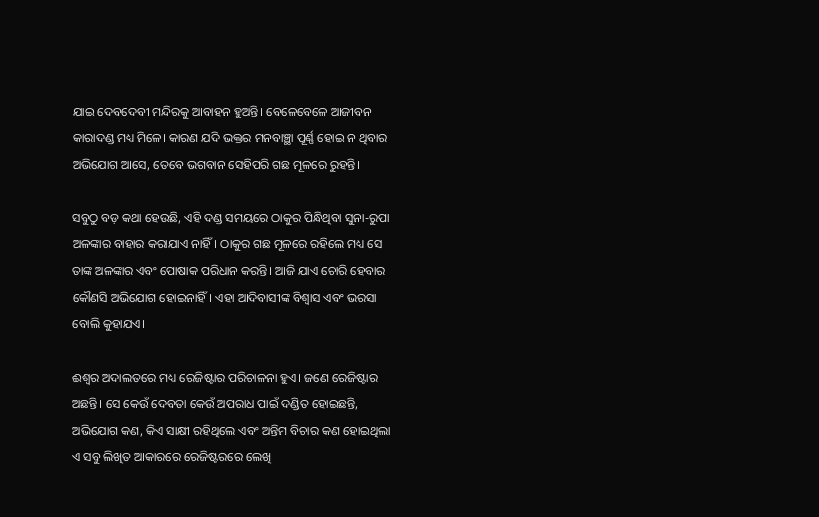ଯାଇ ଦେବଦେବୀ ମନ୍ଦିରକୁ ଆବାହନ ହୁଅନ୍ତି। ବେଳେବେଳେ ଆଜୀବନ କାରାଦଣ୍ଡ ମଧ୍ୟ ମିଳେ। କାରଣ ଯଦି ଭକ୍ତର ମନବାଞ୍ଛା ପୂର୍ଣ୍ଣ ହୋଇ ନ ଥିବାର ଅଭିଯୋଗ ଆସେ, ତେବେ ଭଗବାନ ସେହିପରି ଗଛ ମୂଳରେ ରୁହନ୍ତି।

ସବୁଠୁ ବଡ଼ କଥା ହେଉଛି, ଏହି ଦଣ୍ଡ ସମୟରେ ଠାକୁର ପିନ୍ଧିଥିବା ସୁନା-ରୁପା ଅଳଙ୍କାର ବାହାର କରାଯାଏ ନାହିଁ। ଠାକୁର ଗଛ ମୂଳରେ ରହିଲେ ମଧ୍ୟ ସେ ତାଙ୍କ ଅଳଙ୍କାର ଏବଂ ପୋଷାକ ପରିଧାନ କରନ୍ତି। ଆଜି ଯାଏ ଚୋରି ହେବାର କୌଣସି ଅଭିଯୋଗ ହୋଇନାହିଁ। ଏହା ଆଦିବାସୀଙ୍କ ବିଶ୍ୱାସ ଏବଂ ଭରସା ବୋଲି କୁହାଯଏ।

ଈଶ୍ୱର ଅଦାଲତରେ ମଧ୍ୟ ରେଜିଷ୍ଟାର ପରିଚାଳନା ହୁଏ। ଜଣେ ରେଜିଷ୍ଟାର ଅଛନ୍ତି। ସେ କେଉଁ ଦେବତା କେଉଁ ଅପରାଧ ପାଇଁ ଦଣ୍ଡିତ ହୋଇଛନ୍ତି, ଅଭିଯୋଗ କଣ, କିଏ ସାକ୍ଷୀ ରହିଥିଲେ ଏବଂ ଅନ୍ତିମ ବିଚାର କଣ ହୋଇଥିଲା ଏ ସବୁ ଲିଖିତ ଆକାରରେ ରେଜିଷ୍ଟରରେ ଲେଖି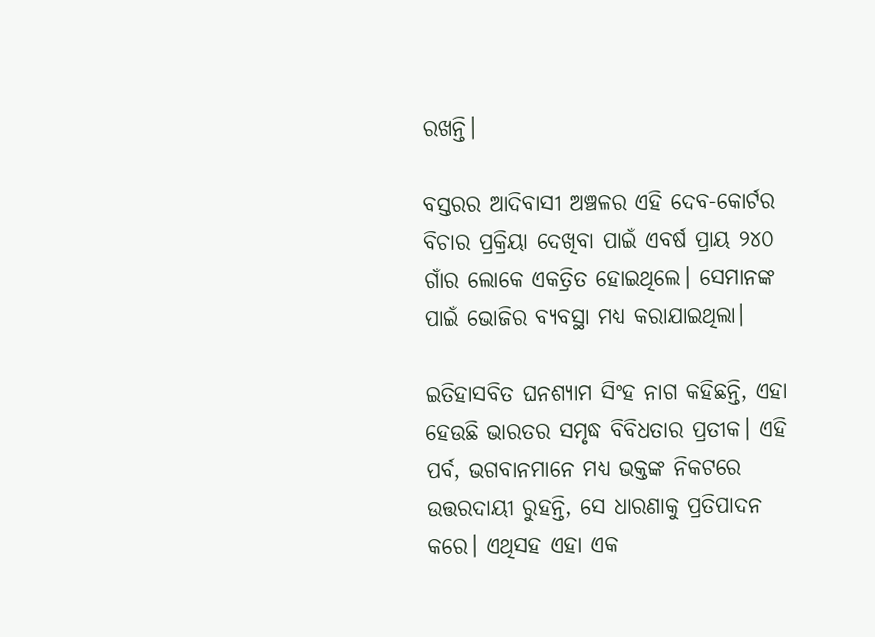ରଖନ୍ତି।

ବସ୍ତରର ଆଦିବାସୀ ଅଞ୍ଚଳର ଏହି ଦେବ-କୋର୍ଟର ବିଚାର ପ୍ରକ୍ରିୟା ଦେଖିବା ପାଇଁ ଏବର୍ଷ ପ୍ରାୟ ୨୪୦ ଗାଁର ଲୋକେ ଏକତ୍ରିତ ହୋଇଥିଲେ। ସେମାନଙ୍କ ପାଇଁ ଭୋଜିର ବ୍ୟବସ୍ଥା ମଧ୍ୟ କରାଯାଇଥିଲା।

ଇତିହାସବିତ ଘନଶ୍ୟାମ ସିଂହ ନାଗ କହିଛନ୍ତି, ଏହା ହେଉଛି ଭାରତର ସମୃଦ୍ଧ ବିବିଧତାର ପ୍ରତୀକ। ଏହି ପର୍ବ, ଭଗବାନମାନେ ମଧ୍ୟ ଭକ୍ତଙ୍କ ନିକଟରେ ଉତ୍ତରଦାୟୀ ରୁହନ୍ତି, ସେ ଧାରଣାକୁ ପ୍ରତିପାଦନ କରେ। ଏଥିସହ ଏହା ଏକ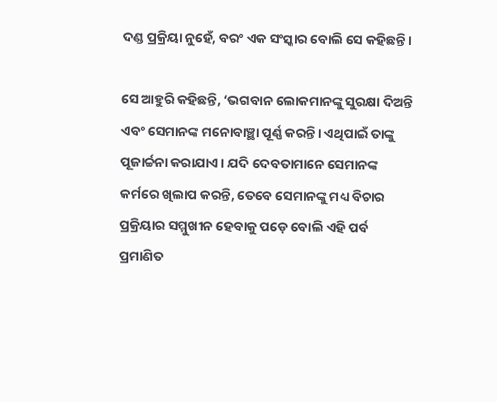ଦଣ୍ଡ ପ୍ରକ୍ରିୟା ନୁହେଁ, ବରଂ ଏକ ସଂସ୍କାର ବୋଲି ସେ କହିଛନ୍ତି।

ସେ ଆହୁରି କହିଛନ୍ତି, ‘ଭଗବାନ ଲୋକମାନଙ୍କୁ ସୁରକ୍ଷା ଦିଅନ୍ତି ଏବଂ ସେମାନଙ୍କ ମନୋବାଞ୍ଛା ପୂର୍ଣ୍ଣ କରନ୍ତି। ଏଥିପାଇଁ ତାଙ୍କୁ ପୂଜାର୍ଚ୍ଚନା କରାଯାଏ। ଯଦି ଦେବତାମାନେ ସେମାନଙ୍କ କର୍ମରେ ଖିଲାପ କରନ୍ତି, ତେବେ ସେମାନଙ୍କୁ ମଧ୍ୟ ବିଚାର ପ୍ରକ୍ରିୟାର ସମ୍ମୁଖୀନ ହେବାକୁ ପଡ଼େ ବୋଲି ଏହି ପର୍ବ ପ୍ରମାଣିତ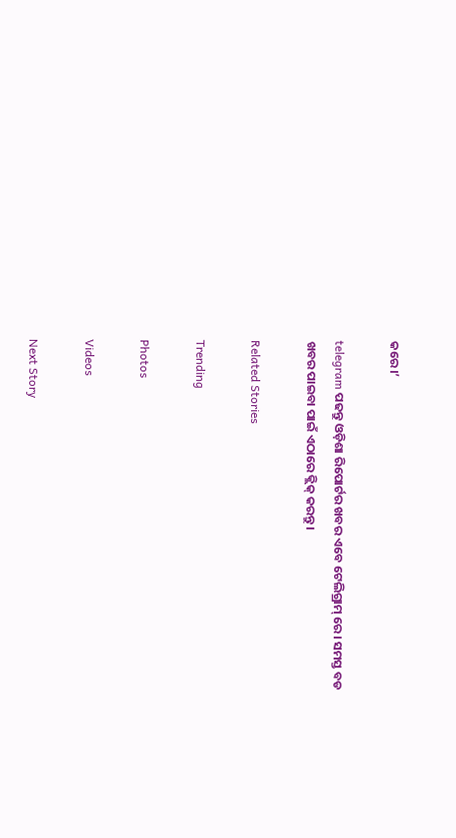କରେ।’

telegram ପଢନ୍ତୁ ଓଡ଼ିଶା ରିପୋର୍ଟର ଖବର ଏବେ ଟେଲିଗ୍ରାମ୍ ରେ। ସମସ୍ତ ବଡ ଖବର ପାଇବା ପାଇଁ ଏଠାରେ କ୍ଲିକ୍ କରନ୍ତୁ।

Related Stories

Trending

Photos

Videos

Next Story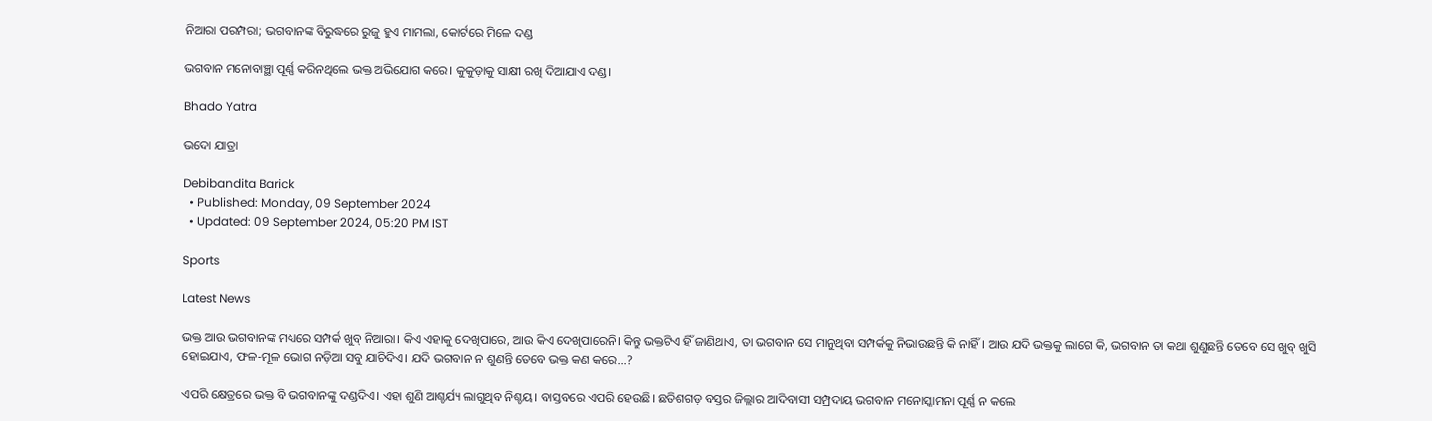ନିଆରା ପରମ୍ପରା; ଭଗବାନଙ୍କ ବିରୁଦ୍ଧରେ ରୁଜୁ ହୁଏ ମାମଲା, କୋର୍ଟରେ ମିଳେ ଦଣ୍ଡ

ଭଗବାନ ମନୋବାଞ୍ଛା ପୂର୍ଣ୍ଣ କରିନଥିଲେ ଭକ୍ତ ଅଭିଯୋଗ କରେ। କୁକୁଡ଼ାକୁ ସାକ୍ଷୀ ରଖି ଦିଆଯାଏ ଦଣ୍ଡ।

Bhado Yatra

ଭଦୋ ଯାତ୍ରା

Debibandita Barick
  • Published: Monday, 09 September 2024
  • Updated: 09 September 2024, 05:20 PM IST

Sports

Latest News

ଭକ୍ତ ଆଉ ଭଗବାନଙ୍କ ମଧ୍ୟରେ ସମ୍ପର୍କ ଖୁବ୍ ନିଆରା। କିଏ ଏହାକୁ ଦେଖିପାରେ, ଆଉ କିଏ ଦେଖିପାରେନି। କିନ୍ତୁ ଭକ୍ତଟିଏ ହିଁ ଜାଣିଥାଏ, ତା ଭଗବାନ ସେ ମାନୁଥିବା ସମ୍ପର୍କକୁ ନିଭାଉଛନ୍ତି କି ନାହିଁ। ଆଉ ଯଦି ଭକ୍ତକୁ ଲାଗେ କି, ଭଗବାନ ତା କଥା ଶୁଣୁଛନ୍ତି ତେବେ ସେ ଖୁବ୍ ଖୁସି ହୋଇଯାଏ, ଫଳ-ମୂଳ ଭୋଗ ନଡ଼ିଆ ସବୁ ଯାଚିଦିଏ। ଯଦି ଭଗବାନ ନ ଶୁଣନ୍ତି ତେବେ ଭକ୍ତ କଣ କରେ...?

ଏପରି କ୍ଷେତ୍ରରେ ଭକ୍ତ ବି ଭଗବାନଙ୍କୁ ଦଣ୍ଡଦିଏ। ଏହା ଶୁଣି ଆଶ୍ଚର୍ଯ୍ୟ ଲାଗୁଥିବ ନିଶ୍ଚୟ। ବାସ୍ତବରେ ଏପରି ହେଉଛି। ଛତିଶଗଡ଼ ବସ୍ତର ଜିଲ୍ଲାର ଆଦିବାସୀ ସମ୍ପ୍ରଦାୟ ଭଗବାନ ମନୋସ୍କାମନା ପୂର୍ଣ୍ଣ ନ କଲେ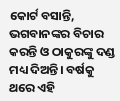କୋର୍ଟ ବସାନ୍ତି, ଭଗବାନଙ୍କର ବିଚାର କରନ୍ତି ଓ ଠାକୁରଙ୍କୁ ଦଣ୍ଡ ମଧ୍ୟ ଦିଅନ୍ତି। ବର୍ଷକୁ ଥରେ ଏହି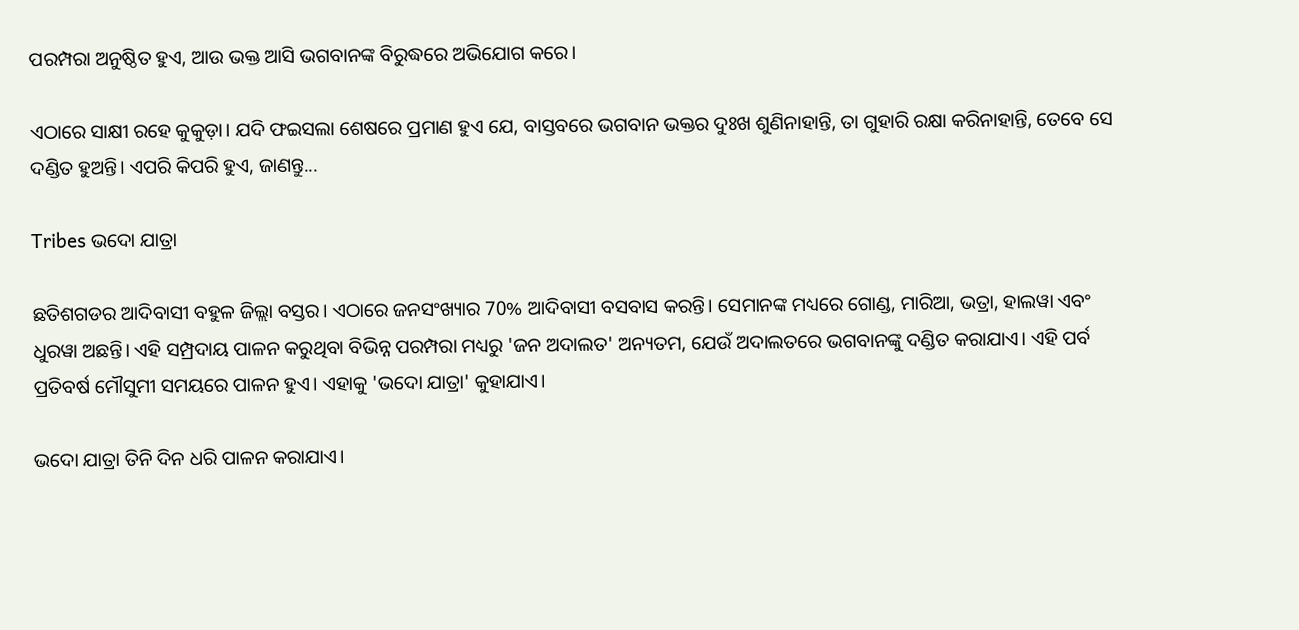ପରମ୍ପରା ଅନୁଷ୍ଠିତ ହୁଏ, ଆଉ ଭକ୍ତ ଆସି ଭଗବାନଙ୍କ ବିରୁଦ୍ଧରେ ଅଭିଯୋଗ କରେ।

ଏଠାରେ ସାକ୍ଷୀ ରହେ କୁକୁଡ଼ା। ଯଦି ଫଇସଲା ଶେଷରେ ପ୍ରମାଣ ହୁଏ ଯେ, ବାସ୍ତବରେ ଭଗବାନ ଭକ୍ତର ଦୁଃଖ ଶୁଣିନାହାନ୍ତି, ତା ଗୁହାରି ରକ୍ଷା କରିନାହାନ୍ତି, ତେବେ ସେ ଦଣ୍ଡିତ ହୁଅନ୍ତି। ଏପରି କିପରି ହୁଏ, ଜାଣନ୍ତୁ...

Tribes ଭଦୋ ଯାତ୍ରା

ଛତିଶଗଡର ଆଦିବାସୀ ବହୁଳ ଜିଲ୍ଲା ବସ୍ତର। ଏଠାରେ ଜନସଂଖ୍ୟାର 70% ଆଦିବାସୀ ବସବାସ କରନ୍ତି। ସେମାନଙ୍କ ମଧ୍ୟରେ ଗୋଣ୍ଡ, ମାରିଆ, ଭତ୍ରା, ହାଲୱା ଏବଂ ଧୁରୱା ଅଛନ୍ତି। ଏହି ସମ୍ପ୍ରଦାୟ ପାଳନ କରୁଥିବା ବିଭିନ୍ନ ପରମ୍ପରା ମଧ୍ୟରୁ 'ଜନ ଅଦାଲତ' ଅନ୍ୟତମ, ଯେଉଁ ଅଦାଲତରେ ଭଗବାନଙ୍କୁ ଦଣ୍ଡିତ କରାଯାଏ। ଏହି ପର୍ବ ପ୍ରତିବର୍ଷ ମୌସୁମୀ ସମୟରେ ପାଳନ ହୁଏ। ଏହାକୁ 'ଭଦୋ ଯାତ୍ରା' କୁହାଯାଏ।

ଭଦୋ ଯାତ୍ରା ତିନି ଦିନ ଧରି ପାଳନ କରାଯାଏ।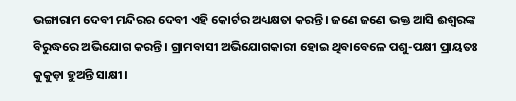ଭଙ୍ଗାରାମ ଦେବୀ ମନ୍ଦିରର ଦେବୀ ଏହି କୋର୍ଟର ଅଧ୍ୟକ୍ଷତା କରନ୍ତି। ଜଣେ ଜଣେ ଭକ୍ତ ଆସି ଈଶ୍ୱରଙ୍କ ବିରୁଦ୍ଧରେ ଅଭିଯୋଗ କରନ୍ତି। ଗ୍ରାମବାସୀ ଅଭିଯୋଗକାରୀ ହୋଇ ଥିବାବେଳେ ପଶୁ-ପକ୍ଷୀ ପ୍ରାୟତଃ କୁକୁଡ଼ା ହୁଅନ୍ତି ସାକ୍ଷୀ।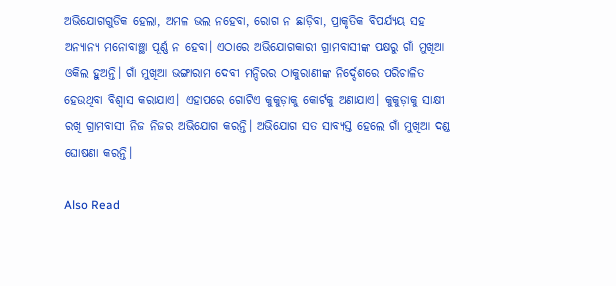ଅଭିଯୋଗଗୁଡିକ ହେଲା, ଅମଳ ଭଲ ନହେବା, ରୋଗ ନ ଛାଡ଼ିବା, ପ୍ରାକୃତିକ ବିପର୍ଯ୍ୟୟ ସହ ଅନ୍ୟାନ୍ୟ ମନୋବାଞ୍ଛା ପୂର୍ଣ୍ଣ ନ ହେବା। ଏଠାରେ ଅଭିଯୋଗକାରୀ ଗ୍ରାମବାସୀଙ୍କ ପକ୍ଷରୁ ଗାଁ ମୁଖିଆ ଓକିଲ ହୁଅନ୍ତି। ଗାଁ ମୁଖିଆ ଭଙ୍ଗାରାମ ଦେବୀ ମନ୍ଦିରର ଠାକୁରାଣୀଙ୍କ ନିର୍ଦ୍ଦେଶରେ ପରିଚାଳିତ ହେଉଥିବା ବିଶ୍ୱାସ କରାଯାଏ। ଏହାପରେ ଗୋଟିଏ କୁକୁଡ଼ାକୁ କୋର୍ଟକୁ ଅଣାଯାଏ। କୁକୁଡ଼ାକୁ ସାକ୍ଷୀ ରଖି ଗ୍ରାମବାସୀ ନିଜ ନିଜର ଅଭିଯୋଗ କରନ୍ତି। ଅଭିଯୋଗ ସତ ସାବ୍ୟସ୍ତ ହେଲେ ଗାଁ ମୁଖିଆ ଦଣ୍ଡ ଘୋଷଣା କରନ୍ତି।

Also Read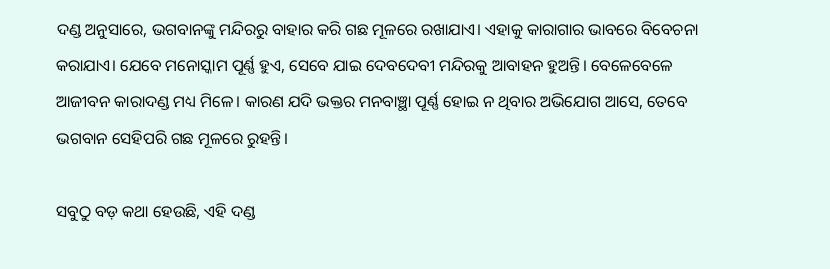ଦଣ୍ଡ ଅନୁସାରେ, ଭଗବାନଙ୍କୁ ମନ୍ଦିରରୁ ବାହାର କରି ଗଛ ମୂଳରେ ରଖାଯାଏ। ଏହାକୁ କାରାଗାର ଭାବରେ ବିବେଚନା କରାଯାଏ। ଯେବେ ମନୋସ୍କାମ ପୂର୍ଣ୍ଣ ହୁଏ, ସେବେ ଯାଇ ଦେବଦେବୀ ମନ୍ଦିରକୁ ଆବାହନ ହୁଅନ୍ତି। ବେଳେବେଳେ ଆଜୀବନ କାରାଦଣ୍ଡ ମଧ୍ୟ ମିଳେ। କାରଣ ଯଦି ଭକ୍ତର ମନବାଞ୍ଛା ପୂର୍ଣ୍ଣ ହୋଇ ନ ଥିବାର ଅଭିଯୋଗ ଆସେ, ତେବେ ଭଗବାନ ସେହିପରି ଗଛ ମୂଳରେ ରୁହନ୍ତି।

ସବୁଠୁ ବଡ଼ କଥା ହେଉଛି, ଏହି ଦଣ୍ଡ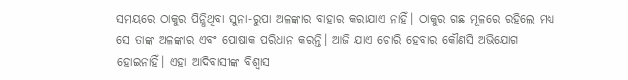ସମୟରେ ଠାକୁର ପିନ୍ଧିଥିବା ସୁନା-ରୁପା ଅଳଙ୍କାର ବାହାର କରାଯାଏ ନାହିଁ। ଠାକୁର ଗଛ ମୂଳରେ ରହିଲେ ମଧ୍ୟ ସେ ତାଙ୍କ ଅଳଙ୍କାର ଏବଂ ପୋଷାକ ପରିଧାନ କରନ୍ତି। ଆଜି ଯାଏ ଚୋରି ହେବାର କୌଣସି ଅଭିଯୋଗ ହୋଇନାହିଁ। ଏହା ଆଦିବାସୀଙ୍କ ବିଶ୍ୱାସ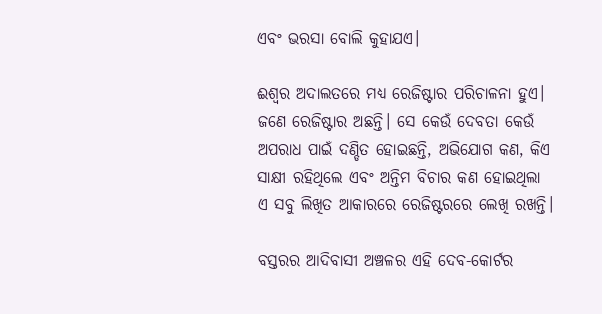ଏବଂ ଭରସା ବୋଲି କୁହାଯଏ।

ଈଶ୍ୱର ଅଦାଲତରେ ମଧ୍ୟ ରେଜିଷ୍ଟାର ପରିଚାଳନା ହୁଏ। ଜଣେ ରେଜିଷ୍ଟାର ଅଛନ୍ତି। ସେ କେଉଁ ଦେବତା କେଉଁ ଅପରାଧ ପାଇଁ ଦଣ୍ଡିତ ହୋଇଛନ୍ତି, ଅଭିଯୋଗ କଣ, କିଏ ସାକ୍ଷୀ ରହିଥିଲେ ଏବଂ ଅନ୍ତିମ ବିଚାର କଣ ହୋଇଥିଲା ଏ ସବୁ ଲିଖିତ ଆକାରରେ ରେଜିଷ୍ଟରରେ ଲେଖି ରଖନ୍ତି।

ବସ୍ତରର ଆଦିବାସୀ ଅଞ୍ଚଳର ଏହି ଦେବ-କୋର୍ଟର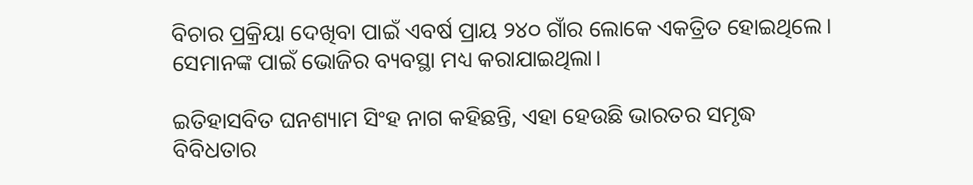ବିଚାର ପ୍ରକ୍ରିୟା ଦେଖିବା ପାଇଁ ଏବର୍ଷ ପ୍ରାୟ ୨୪୦ ଗାଁର ଲୋକେ ଏକତ୍ରିତ ହୋଇଥିଲେ। ସେମାନଙ୍କ ପାଇଁ ଭୋଜିର ବ୍ୟବସ୍ଥା ମଧ୍ୟ କରାଯାଇଥିଲା।

ଇତିହାସବିତ ଘନଶ୍ୟାମ ସିଂହ ନାଗ କହିଛନ୍ତି, ଏହା ହେଉଛି ଭାରତର ସମୃଦ୍ଧ ବିବିଧତାର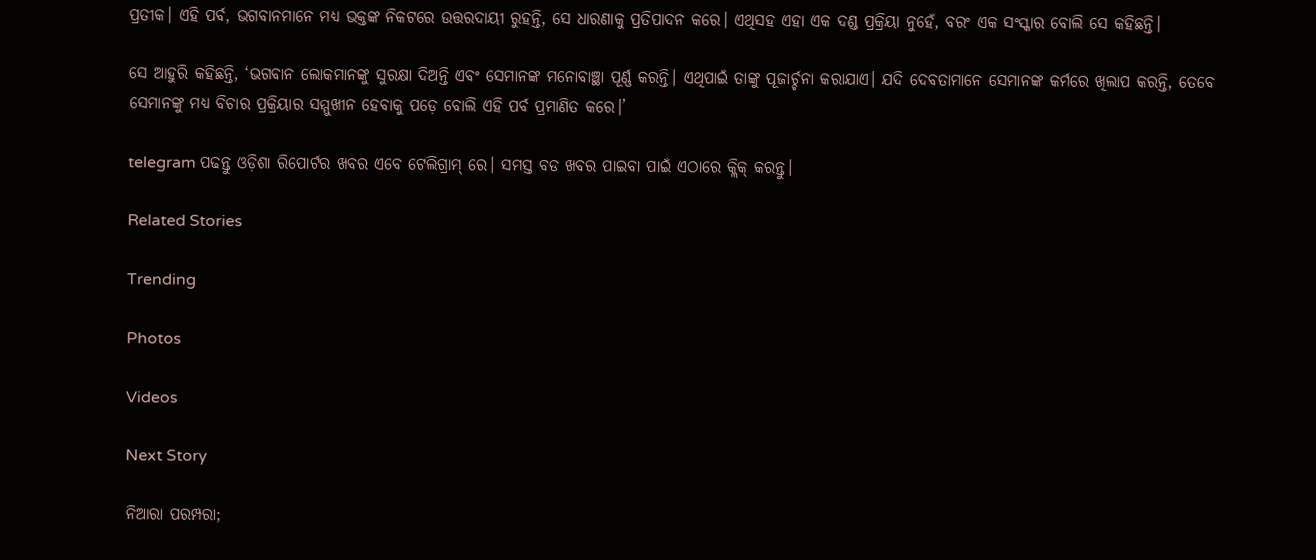ପ୍ରତୀକ। ଏହି ପର୍ବ, ଭଗବାନମାନେ ମଧ୍ୟ ଭକ୍ତଙ୍କ ନିକଟରେ ଉତ୍ତରଦାୟୀ ରୁହନ୍ତି, ସେ ଧାରଣାକୁ ପ୍ରତିପାଦନ କରେ। ଏଥିସହ ଏହା ଏକ ଦଣ୍ଡ ପ୍ରକ୍ରିୟା ନୁହେଁ, ବରଂ ଏକ ସଂସ୍କାର ବୋଲି ସେ କହିଛନ୍ତି।

ସେ ଆହୁରି କହିଛନ୍ତି, ‘ଭଗବାନ ଲୋକମାନଙ୍କୁ ସୁରକ୍ଷା ଦିଅନ୍ତି ଏବଂ ସେମାନଙ୍କ ମନୋବାଞ୍ଛା ପୂର୍ଣ୍ଣ କରନ୍ତି। ଏଥିପାଇଁ ତାଙ୍କୁ ପୂଜାର୍ଚ୍ଚନା କରାଯାଏ। ଯଦି ଦେବତାମାନେ ସେମାନଙ୍କ କର୍ମରେ ଖିଲାପ କରନ୍ତି, ତେବେ ସେମାନଙ୍କୁ ମଧ୍ୟ ବିଚାର ପ୍ରକ୍ରିୟାର ସମ୍ମୁଖୀନ ହେବାକୁ ପଡ଼େ ବୋଲି ଏହି ପର୍ବ ପ୍ରମାଣିତ କରେ।’

telegram ପଢନ୍ତୁ ଓଡ଼ିଶା ରିପୋର୍ଟର ଖବର ଏବେ ଟେଲିଗ୍ରାମ୍ ରେ। ସମସ୍ତ ବଡ ଖବର ପାଇବା ପାଇଁ ଏଠାରେ କ୍ଲିକ୍ କରନ୍ତୁ।

Related Stories

Trending

Photos

Videos

Next Story

ନିଆରା ପରମ୍ପରା;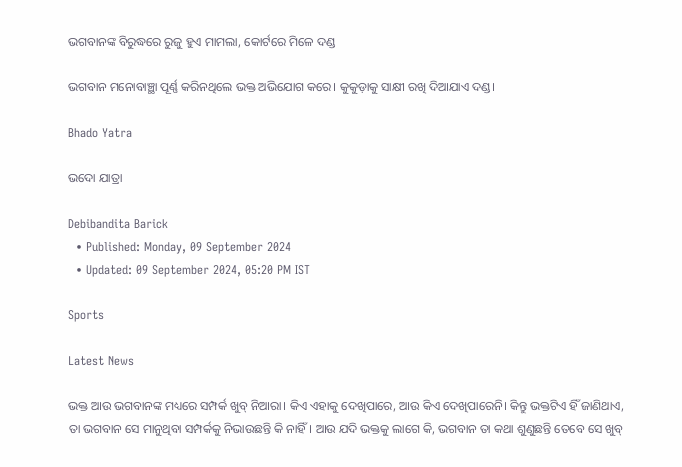ଭଗବାନଙ୍କ ବିରୁଦ୍ଧରେ ରୁଜୁ ହୁଏ ମାମଲା, କୋର୍ଟରେ ମିଳେ ଦଣ୍ଡ

ଭଗବାନ ମନୋବାଞ୍ଛା ପୂର୍ଣ୍ଣ କରିନଥିଲେ ଭକ୍ତ ଅଭିଯୋଗ କରେ। କୁକୁଡ଼ାକୁ ସାକ୍ଷୀ ରଖି ଦିଆଯାଏ ଦଣ୍ଡ।

Bhado Yatra

ଭଦୋ ଯାତ୍ରା

Debibandita Barick
  • Published: Monday, 09 September 2024
  • Updated: 09 September 2024, 05:20 PM IST

Sports

Latest News

ଭକ୍ତ ଆଉ ଭଗବାନଙ୍କ ମଧ୍ୟରେ ସମ୍ପର୍କ ଖୁବ୍ ନିଆରା। କିଏ ଏହାକୁ ଦେଖିପାରେ, ଆଉ କିଏ ଦେଖିପାରେନି। କିନ୍ତୁ ଭକ୍ତଟିଏ ହିଁ ଜାଣିଥାଏ, ତା ଭଗବାନ ସେ ମାନୁଥିବା ସମ୍ପର୍କକୁ ନିଭାଉଛନ୍ତି କି ନାହିଁ। ଆଉ ଯଦି ଭକ୍ତକୁ ଲାଗେ କି, ଭଗବାନ ତା କଥା ଶୁଣୁଛନ୍ତି ତେବେ ସେ ଖୁବ୍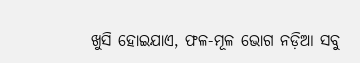ଖୁସି ହୋଇଯାଏ, ଫଳ-ମୂଳ ଭୋଗ ନଡ଼ିଆ ସବୁ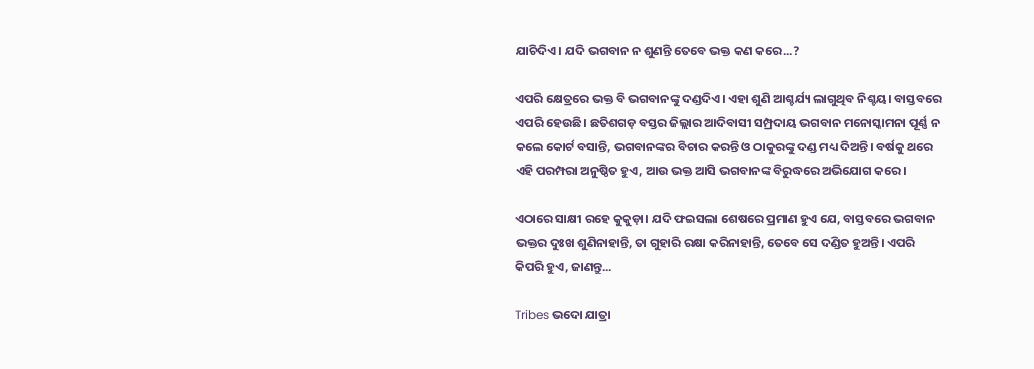ଯାଚିଦିଏ। ଯଦି ଭଗବାନ ନ ଶୁଣନ୍ତି ତେବେ ଭକ୍ତ କଣ କରେ...?

ଏପରି କ୍ଷେତ୍ରରେ ଭକ୍ତ ବି ଭଗବାନଙ୍କୁ ଦଣ୍ଡଦିଏ। ଏହା ଶୁଣି ଆଶ୍ଚର୍ଯ୍ୟ ଲାଗୁଥିବ ନିଶ୍ଚୟ। ବାସ୍ତବରେ ଏପରି ହେଉଛି। ଛତିଶଗଡ଼ ବସ୍ତର ଜିଲ୍ଲାର ଆଦିବାସୀ ସମ୍ପ୍ରଦାୟ ଭଗବାନ ମନୋସ୍କାମନା ପୂର୍ଣ୍ଣ ନ କଲେ କୋର୍ଟ ବସାନ୍ତି, ଭଗବାନଙ୍କର ବିଚାର କରନ୍ତି ଓ ଠାକୁରଙ୍କୁ ଦଣ୍ଡ ମଧ୍ୟ ଦିଅନ୍ତି। ବର୍ଷକୁ ଥରେ ଏହି ପରମ୍ପରା ଅନୁଷ୍ଠିତ ହୁଏ, ଆଉ ଭକ୍ତ ଆସି ଭଗବାନଙ୍କ ବିରୁଦ୍ଧରେ ଅଭିଯୋଗ କରେ।

ଏଠାରେ ସାକ୍ଷୀ ରହେ କୁକୁଡ଼ା। ଯଦି ଫଇସଲା ଶେଷରେ ପ୍ରମାଣ ହୁଏ ଯେ, ବାସ୍ତବରେ ଭଗବାନ ଭକ୍ତର ଦୁଃଖ ଶୁଣିନାହାନ୍ତି, ତା ଗୁହାରି ରକ୍ଷା କରିନାହାନ୍ତି, ତେବେ ସେ ଦଣ୍ଡିତ ହୁଅନ୍ତି। ଏପରି କିପରି ହୁଏ, ଜାଣନ୍ତୁ...

Tribes ଭଦୋ ଯାତ୍ରା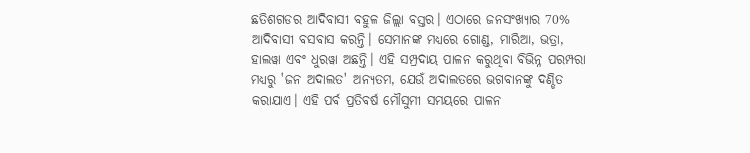ଛତିଶଗଡର ଆଦିବାସୀ ବହୁଳ ଜିଲ୍ଲା ବସ୍ତର। ଏଠାରେ ଜନସଂଖ୍ୟାର 70% ଆଦିବାସୀ ବସବାସ କରନ୍ତି। ସେମାନଙ୍କ ମଧ୍ୟରେ ଗୋଣ୍ଡ, ମାରିଆ, ଭତ୍ରା, ହାଲୱା ଏବଂ ଧୁରୱା ଅଛନ୍ତି। ଏହି ସମ୍ପ୍ରଦାୟ ପାଳନ କରୁଥିବା ବିଭିନ୍ନ ପରମ୍ପରା ମଧ୍ୟରୁ 'ଜନ ଅଦାଲତ' ଅନ୍ୟତମ, ଯେଉଁ ଅଦାଲତରେ ଭଗବାନଙ୍କୁ ଦଣ୍ଡିତ କରାଯାଏ। ଏହି ପର୍ବ ପ୍ରତିବର୍ଷ ମୌସୁମୀ ସମୟରେ ପାଳନ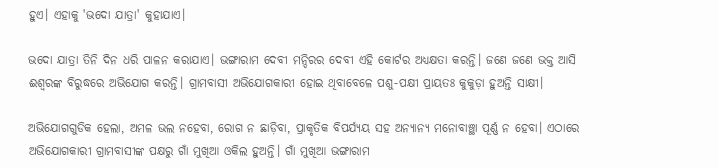ହୁଏ। ଏହାକୁ 'ଭଦୋ ଯାତ୍ରା' କୁହାଯାଏ।

ଭଦୋ ଯାତ୍ରା ତିନି ଦିନ ଧରି ପାଳନ କରାଯାଏ। ଭଙ୍ଗାରାମ ଦେବୀ ମନ୍ଦିରର ଦେବୀ ଏହି କୋର୍ଟର ଅଧ୍ୟକ୍ଷତା କରନ୍ତି। ଜଣେ ଜଣେ ଭକ୍ତ ଆସି ଈଶ୍ୱରଙ୍କ ବିରୁଦ୍ଧରେ ଅଭିଯୋଗ କରନ୍ତି। ଗ୍ରାମବାସୀ ଅଭିଯୋଗକାରୀ ହୋଇ ଥିବାବେଳେ ପଶୁ-ପକ୍ଷୀ ପ୍ରାୟତଃ କୁକୁଡ଼ା ହୁଅନ୍ତି ସାକ୍ଷୀ।

ଅଭିଯୋଗଗୁଡିକ ହେଲା, ଅମଳ ଭଲ ନହେବା, ରୋଗ ନ ଛାଡ଼ିବା, ପ୍ରାକୃତିକ ବିପର୍ଯ୍ୟୟ ସହ ଅନ୍ୟାନ୍ୟ ମନୋବାଞ୍ଛା ପୂର୍ଣ୍ଣ ନ ହେବା। ଏଠାରେ ଅଭିଯୋଗକାରୀ ଗ୍ରାମବାସୀଙ୍କ ପକ୍ଷରୁ ଗାଁ ମୁଖିଆ ଓକିଲ ହୁଅନ୍ତି। ଗାଁ ମୁଖିଆ ଭଙ୍ଗାରାମ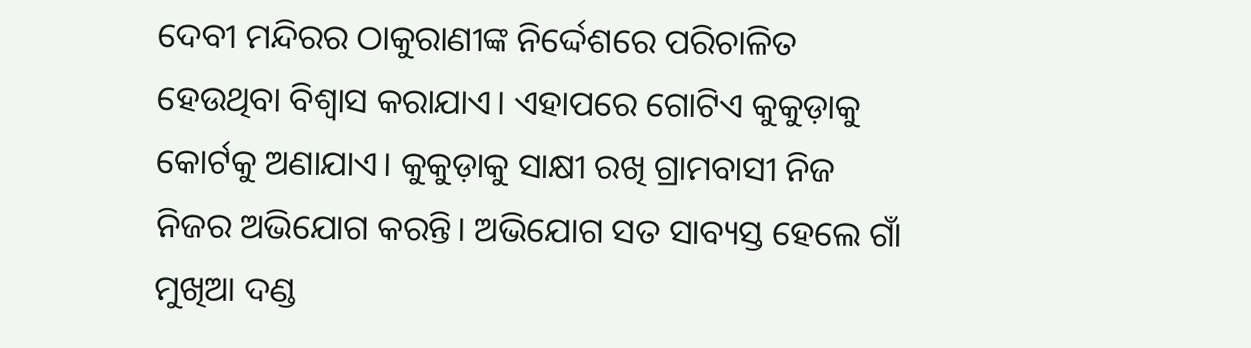ଦେବୀ ମନ୍ଦିରର ଠାକୁରାଣୀଙ୍କ ନିର୍ଦ୍ଦେଶରେ ପରିଚାଳିତ ହେଉଥିବା ବିଶ୍ୱାସ କରାଯାଏ। ଏହାପରେ ଗୋଟିଏ କୁକୁଡ଼ାକୁ କୋର୍ଟକୁ ଅଣାଯାଏ। କୁକୁଡ଼ାକୁ ସାକ୍ଷୀ ରଖି ଗ୍ରାମବାସୀ ନିଜ ନିଜର ଅଭିଯୋଗ କରନ୍ତି। ଅଭିଯୋଗ ସତ ସାବ୍ୟସ୍ତ ହେଲେ ଗାଁ ମୁଖିଆ ଦଣ୍ଡ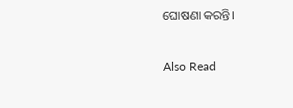ଘୋଷଣା କରନ୍ତି।

Also Read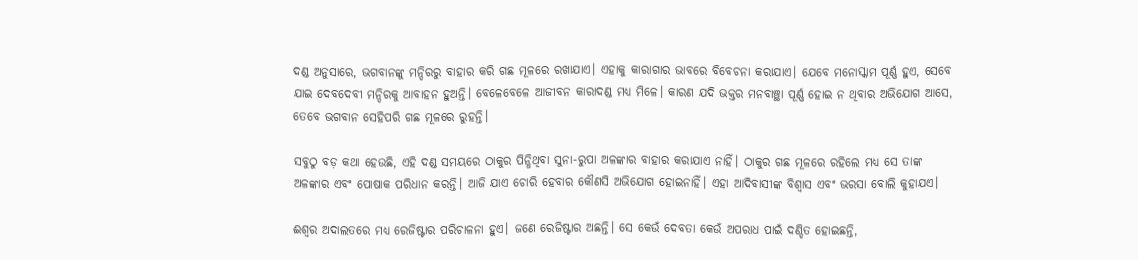ଦଣ୍ଡ ଅନୁସାରେ, ଭଗବାନଙ୍କୁ ମନ୍ଦିରରୁ ବାହାର କରି ଗଛ ମୂଳରେ ରଖାଯାଏ। ଏହାକୁ କାରାଗାର ଭାବରେ ବିବେଚନା କରାଯାଏ। ଯେବେ ମନୋସ୍କାମ ପୂର୍ଣ୍ଣ ହୁଏ, ସେବେ ଯାଇ ଦେବଦେବୀ ମନ୍ଦିରକୁ ଆବାହନ ହୁଅନ୍ତି। ବେଳେବେଳେ ଆଜୀବନ କାରାଦଣ୍ଡ ମଧ୍ୟ ମିଳେ। କାରଣ ଯଦି ଭକ୍ତର ମନବାଞ୍ଛା ପୂର୍ଣ୍ଣ ହୋଇ ନ ଥିବାର ଅଭିଯୋଗ ଆସେ, ତେବେ ଭଗବାନ ସେହିପରି ଗଛ ମୂଳରେ ରୁହନ୍ତି।

ସବୁଠୁ ବଡ଼ କଥା ହେଉଛି, ଏହି ଦଣ୍ଡ ସମୟରେ ଠାକୁର ପିନ୍ଧିଥିବା ସୁନା-ରୁପା ଅଳଙ୍କାର ବାହାର କରାଯାଏ ନାହିଁ। ଠାକୁର ଗଛ ମୂଳରେ ରହିଲେ ମଧ୍ୟ ସେ ତାଙ୍କ ଅଳଙ୍କାର ଏବଂ ପୋଷାକ ପରିଧାନ କରନ୍ତି। ଆଜି ଯାଏ ଚୋରି ହେବାର କୌଣସି ଅଭିଯୋଗ ହୋଇନାହିଁ। ଏହା ଆଦିବାସୀଙ୍କ ବିଶ୍ୱାସ ଏବଂ ଭରସା ବୋଲି କୁହାଯଏ।

ଈଶ୍ୱର ଅଦାଲତରେ ମଧ୍ୟ ରେଜିଷ୍ଟାର ପରିଚାଳନା ହୁଏ। ଜଣେ ରେଜିଷ୍ଟାର ଅଛନ୍ତି। ସେ କେଉଁ ଦେବତା କେଉଁ ଅପରାଧ ପାଇଁ ଦଣ୍ଡିତ ହୋଇଛନ୍ତି,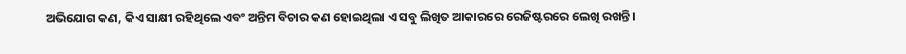ଅଭିଯୋଗ କଣ, କିଏ ସାକ୍ଷୀ ରହିଥିଲେ ଏବଂ ଅନ୍ତିମ ବିଚାର କଣ ହୋଇଥିଲା ଏ ସବୁ ଲିଖିତ ଆକାରରେ ରେଜିଷ୍ଟରରେ ଲେଖି ରଖନ୍ତି।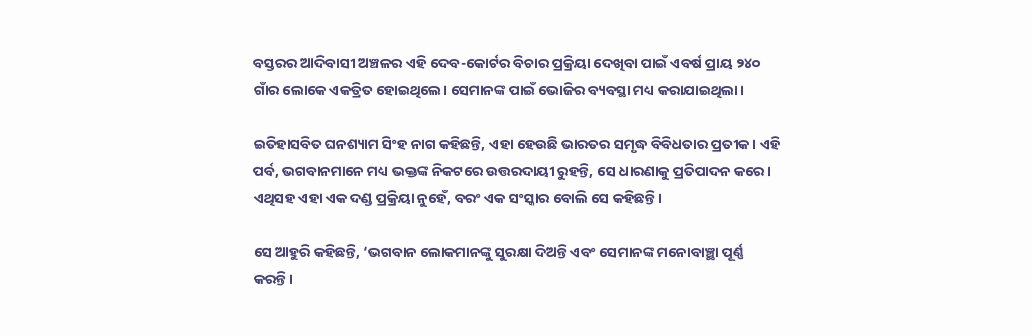ବସ୍ତରର ଆଦିବାସୀ ଅଞ୍ଚଳର ଏହି ଦେବ-କୋର୍ଟର ବିଚାର ପ୍ରକ୍ରିୟା ଦେଖିବା ପାଇଁ ଏବର୍ଷ ପ୍ରାୟ ୨୪୦ ଗାଁର ଲୋକେ ଏକତ୍ରିତ ହୋଇଥିଲେ। ସେମାନଙ୍କ ପାଇଁ ଭୋଜିର ବ୍ୟବସ୍ଥା ମଧ୍ୟ କରାଯାଇଥିଲା।

ଇତିହାସବିତ ଘନଶ୍ୟାମ ସିଂହ ନାଗ କହିଛନ୍ତି, ଏହା ହେଉଛି ଭାରତର ସମୃଦ୍ଧ ବିବିଧତାର ପ୍ରତୀକ। ଏହି ପର୍ବ, ଭଗବାନମାନେ ମଧ୍ୟ ଭକ୍ତଙ୍କ ନିକଟରେ ଉତ୍ତରଦାୟୀ ରୁହନ୍ତି, ସେ ଧାରଣାକୁ ପ୍ରତିପାଦନ କରେ। ଏଥିସହ ଏହା ଏକ ଦଣ୍ଡ ପ୍ରକ୍ରିୟା ନୁହେଁ, ବରଂ ଏକ ସଂସ୍କାର ବୋଲି ସେ କହିଛନ୍ତି।

ସେ ଆହୁରି କହିଛନ୍ତି, ‘ଭଗବାନ ଲୋକମାନଙ୍କୁ ସୁରକ୍ଷା ଦିଅନ୍ତି ଏବଂ ସେମାନଙ୍କ ମନୋବାଞ୍ଛା ପୂର୍ଣ୍ଣ କରନ୍ତି।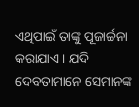ଏଥିପାଇଁ ତାଙ୍କୁ ପୂଜାର୍ଚ୍ଚନା କରାଯାଏ। ଯଦି ଦେବତାମାନେ ସେମାନଙ୍କ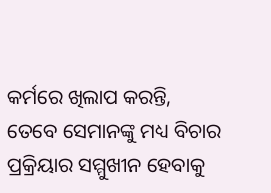କର୍ମରେ ଖିଲାପ କରନ୍ତି, ତେବେ ସେମାନଙ୍କୁ ମଧ୍ୟ ବିଚାର ପ୍ରକ୍ରିୟାର ସମ୍ମୁଖୀନ ହେବାକୁ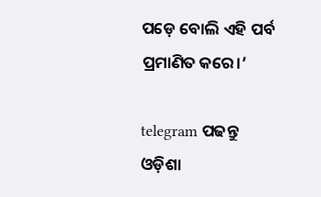ପଡ଼େ ବୋଲି ଏହି ପର୍ବ ପ୍ରମାଣିତ କରେ।’

telegram ପଢନ୍ତୁ ଓଡ଼ିଶା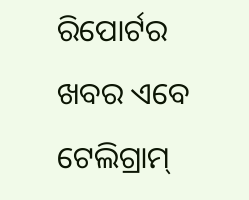ରିପୋର୍ଟର ଖବର ଏବେ ଟେଲିଗ୍ରାମ୍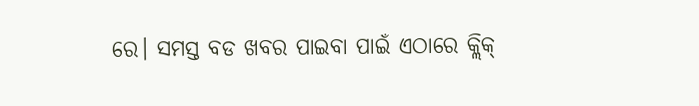ରେ। ସମସ୍ତ ବଡ ଖବର ପାଇବା ପାଇଁ ଏଠାରେ କ୍ଲିକ୍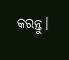କରନ୍ତୁ।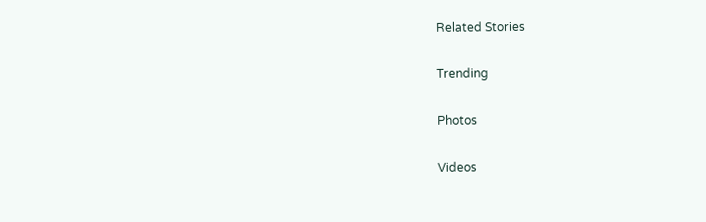Related Stories

Trending

Photos

Videos